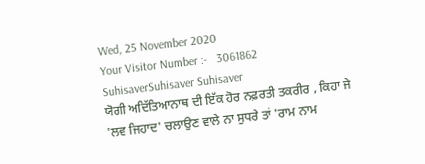Wed, 25 November 2020
Your Visitor Number :-   3061862
SuhisaverSuhisaver Suhisaver
ਯੋਗੀ ਅਦਿੱਤਿਆਨਾਥ ਦੀ ਇੱਕ ਹੋਰ ਨਫ਼ਰਤੀ ਤਕਰੀਰ , ਕਿਹਾ ਜੇ 'ਲਵ ਜਿਹਾਦ' ਚਲਾਉਣ ਵਾਲੇ ਨਾ ਸੁਧਰੇ ਤਾਂ 'ਰਾਮ ਨਾਮ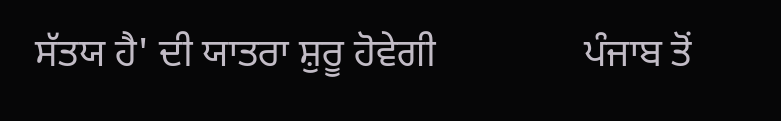ਸੱਤਯ ਹੈ' ਦੀ ਯਾਤਰਾ ਸ਼ੁਰੂ ਹੋਵੇਗੀ               ਪੰਜਾਬ ਤੋਂ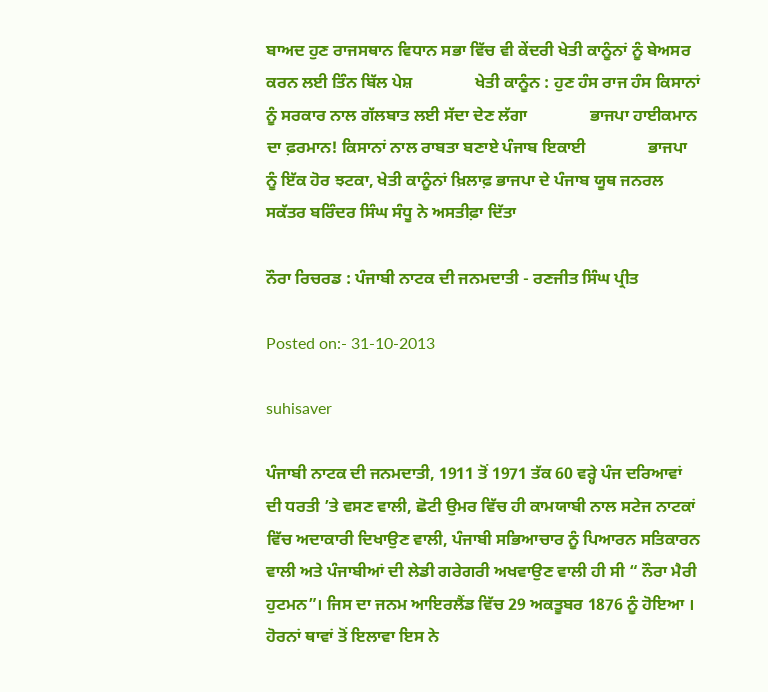ਬਾਅਦ ਹੁਣ ਰਾਜਸਥਾਨ ਵਿਧਾਨ ਸਭਾ ਵਿੱਚ ਵੀ ਕੇਂਦਰੀ ਖੇਤੀ ਕਾਨੂੰਨਾਂ ਨੂੰ ਬੇਅਸਰ ਕਰਨ ਲਈ ਤਿੰਨ ਬਿੱਲ ਪੇਸ਼               ਖੇਤੀ ਕਾਨੂੰਨ : ਹੁਣ ਹੰਸ ਰਾਜ ਹੰਸ ਕਿਸਾਨਾਂ ਨੂੰ ਸਰਕਾਰ ਨਾਲ ਗੱਲਬਾਤ ਲਈ ਸੱਦਾ ਦੇਣ ਲੱਗਾ               ਭਾਜਪਾ ਹਾਈਕਮਾਨ ਦਾ ਫ਼ਰਮਾਨ! ਕਿਸਾਨਾਂ ਨਾਲ ਰਾਬਤਾ ਬਣਾਏ ਪੰਜਾਬ ਇਕਾਈ               ਭਾਜਪਾ ਨੂੰ ਇੱਕ ਹੋਰ ਝਟਕਾ, ਖੇਤੀ ਕਾਨੂੰਨਾਂ ਖ਼ਿਲਾਫ਼ ਭਾਜਪਾ ਦੇ ਪੰਜਾਬ ਯੂਥ ਜਨਰਲ ਸਕੱਤਰ ਬਰਿੰਦਰ ਸਿੰਘ ਸੰਧੂ ਨੇ ਅਸਤੀਫ਼ਾ ਦਿੱਤਾ

ਨੌਰਾ ਰਿਚਰਡ : ਪੰਜਾਬੀ ਨਾਟਕ ਦੀ ਜਨਮਦਾਤੀ - ਰਣਜੀਤ ਸਿੰਘ ਪ੍ਰੀਤ

Posted on:- 31-10-2013

suhisaver

ਪੰਜਾਬੀ ਨਾਟਕ ਦੀ ਜਨਮਦਾਤੀ, 1911 ਤੋਂ 1971 ਤੱਕ 60 ਵਰ੍ਹੇ ਪੰਜ ਦਰਿਆਵਾਂ ਦੀ ਧਰਤੀ ’ਤੇ ਵਸਣ ਵਾਲੀ, ਛੋਟੀ ਉਮਰ ਵਿੱਚ ਹੀ ਕਾਮਯਾਬੀ ਨਾਲ ਸਟੇਜ ਨਾਟਕਾਂ ਵਿੱਚ ਅਦਾਕਾਰੀ ਦਿਖਾਉਣ ਵਾਲੀ, ਪੰਜਾਬੀ ਸਭਿਆਚਾਰ ਨੂੰ ਪਿਆਰਨ ਸਤਿਕਾਰਨ ਵਾਲੀ ਅਤੇ ਪੰਜਾਬੀਆਂ ਦੀ ਲੇਡੀ ਗਰੇਗਰੀ ਅਖਵਾਉਣ ਵਾਲੀ ਹੀ ਸੀ “ ਨੌਰਾ ਮੈਰੀ ਹੁਟਮਨ”। ਜਿਸ ਦਾ ਜਨਮ ਆਇਰਲੈਂਡ ਵਿੱਚ 29 ਅਕਤੂਬਰ 1876 ਨੂੰ ਹੋਇਆ । ਹੋਰਨਾਂ ਥਾਵਾਂ ਤੋਂ ਇਲਾਵਾ ਇਸ ਨੇ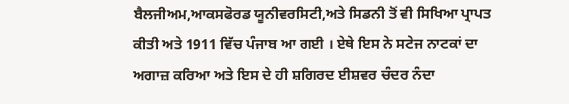ਬੈਲਜੀਅਮ,ਆਕਸਫੋਰਡ ਯੂਨੀਵਰਸਿਟੀ,ਅਤੇ ਸਿਡਨੀ ਤੋਂ ਵੀ ਸਿਖਿਆ ਪ੍ਰਾਪਤ ਕੀਤੀ ਅਤੇ 1911 ਵਿੱਚ ਪੰਜਾਬ ਆ ਗਈ । ਏਥੇ ਇਸ ਨੇ ਸਟੇਜ ਨਾਟਕਾਂ ਦਾ ਅਗਾਜ਼ ਕਰਿਆ ਅਤੇ ਇਸ ਦੇ ਹੀ ਸ਼ਗਿਰਦ ਈਸ਼ਵਰ ਚੰਦਰ ਨੰਦਾ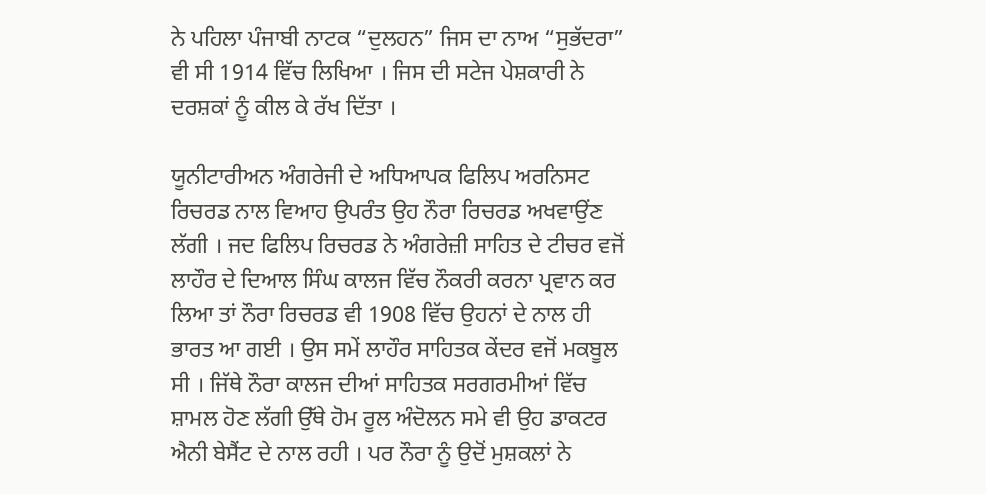ਨੇ ਪਹਿਲਾ ਪੰਜਾਬੀ ਨਾਟਕ “ਦੁਲਹਨ” ਜਿਸ ਦਾ ਨਾਅ “ਸੁਭੱਦਰਾ” ਵੀ ਸੀ 1914 ਵਿੱਚ ਲਿਖਿਆ । ਜਿਸ ਦੀ ਸਟੇਜ ਪੇਸ਼ਕਾਰੀ ਨੇ ਦਰਸ਼ਕਾਂ ਨੂੰ ਕੀਲ ਕੇ ਰੱਖ ਦਿੱਤਾ ।

ਯੂਨੀਟਾਰੀਅਨ ਅੰਗਰੇਜੀ ਦੇ ਅਧਿਆਪਕ ਫਿਲਿਪ ਅਰਨਿਸਟ ਰਿਚਰਡ ਨਾਲ ਵਿਆਹ ਉਪਰੰਤ ਉਹ ਨੌਰਾ ਰਿਚਰਡ ਅਖਵਾਉਂਣ ਲੱਗੀ । ਜਦ ਫਿਲਿਪ ਰਿਚਰਡ ਨੇ ਅੰਗਰੇਜ਼ੀ ਸਾਹਿਤ ਦੇ ਟੀਚਰ ਵਜੋਂ ਲਾਹੌਰ ਦੇ ਦਿਆਲ ਸਿੰਘ ਕਾਲਜ ਵਿੱਚ ਨੌਕਰੀ ਕਰਨਾ ਪ੍ਰਵਾਨ ਕਰ ਲਿਆ ਤਾਂ ਨੌਰਾ ਰਿਚਰਡ ਵੀ 1908 ਵਿੱਚ ਉਹਨਾਂ ਦੇ ਨਾਲ ਹੀ ਭਾਰਤ ਆ ਗਈ । ਉਸ ਸਮੇਂ ਲਾਹੌਰ ਸਾਹਿਤਕ ਕੇਂਦਰ ਵਜੋਂ ਮਕਬੂਲ ਸੀ । ਜਿੱਥੇ ਨੌਰਾ ਕਾਲਜ ਦੀਆਂ ਸਾਹਿਤਕ ਸਰਗਰਮੀਆਂ ਵਿੱਚ ਸ਼ਾਮਲ ਹੋਣ ਲੱਗੀ ਉੱਥੇ ਹੋਮ ਰੂਲ ਅੰਦੋਲਨ ਸਮੇ ਵੀ ਉਹ ਡਾਕਟਰ ਐਨੀ ਬੇਸੈਂਟ ਦੇ ਨਾਲ ਰਹੀ । ਪਰ ਨੌਰਾ ਨੂੰ ਉਦੋਂ ਮੁਸ਼ਕਲਾਂ ਨੇ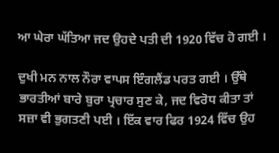ਆ ਘੇਰਾ ਘੱਤਿਆ ਜਦ ਉਹਦੇ ਪਤੀ ਦੀ 1920 ਵਿੱਚ ਹੋ ਗਈ ।

ਦੁਖੀ ਮਨ ਨਾਲ ਨੌਰਾ ਵਾਪਸ ਇੰਗਲੈਂਡ ਪਰਤ ਗਈ । ਉੱਥੇ ਭਾਰਤੀਆਂ ਬਾਰੇ ਬੁਰਾ ਪ੍ਰਚਾਰ ਸੁਣ ਕੇ, ਜਦ ਵਿਰੋਧ ਕੀਤਾ ਤਾਂ ਸਜ਼ਾ ਵੀ ਭੁਗਤਣੀ ਪਈ । ਇੱਕ ਵਾਰ ਫਿਰ 1924 ਵਿੱਚ ਉਹ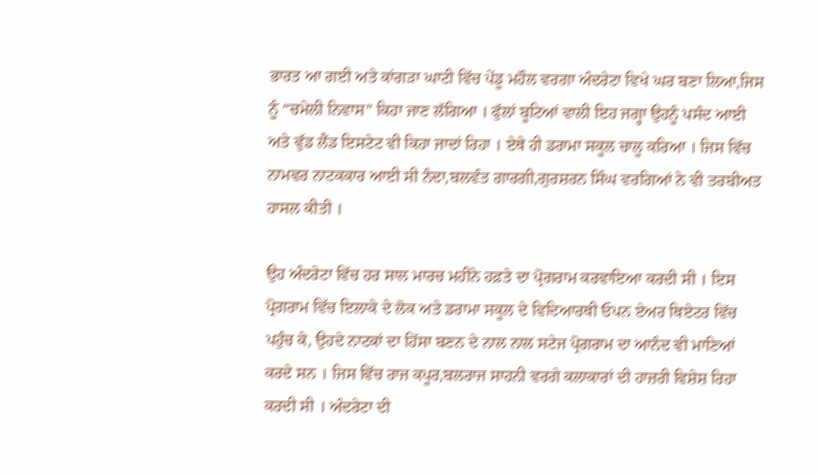ਭਾਰਤ ਆ ਗਈ ਅਤੇ ਕਾਂਗੜਾ ਘਾਟੀ ਵਿੱਚ ਪੇਂਡੂ ਮਹੌਲ ਵਰਗਾ ਅੰਦਰੇਟਾ ਵਿਖੇ ਘਰ ਬਣਾ ਲਿਆ,ਜਿਸ ਨੂੰ “ਚਮੇਲੀ ਨਿਵਾਸ” ਕਿਹਾ ਜਾਣ ਲੱਗਿਆ । ਫੁੱਲਾਂ ਬੂਟਿਆਂ ਵਾਲੀ ਇਹ ਜਗ੍ਹਾ ਉਹਨੂੰ ਪਸੰਦ ਆਈ ਅਤੇ ਵੁੱਡ ਲੈਂਡ ਇਸਟੇਟ ਵੀ ਕਿਹਾ ਜਾਦਾਂ ਰਿਹਾ । ਏਥੇ ਹੀ ਡਰਾਮਾ ਸਕੂਲ ਚਾਲੂ ਕਰਿਆ । ਜਿਸ ਵਿੱਚ ਨਾਮਵਰ ਨਾਟਕਕਾਰ ਆਈ ਸੀ ਨੰਦਾ,ਬਲਵੰਤ ਗਾਰਗੀ,ਗੁਰਸ਼ਰਨ ਸਿੰਘ ਵਰਗਿਆਂ ਨੇ ਵੀ ਤਰਬੀਅਤ ਹਾਸਲ ਕੀਤੀ ।

ਉਹ ਅੰਦਰੇਟਾ ਵਿੱਚ ਹਰ ਸਾਲ ਮਾਰਚ ਮਹੀਨੇ ਹਫ਼ਤੇ ਦਾ ਪ੍ਰੋਗਰਾਮ ਕਰਵਾਇਆ ਕਰਦੀ ਸੀ । ਇਸ ਪ੍ਰੋਗਰਾਮ ਵਿੱਚ ਇਲਾਕੇ ਦੇ ਲੋਕ ਅਤੇ ਡਰਾਮਾ ਸਕੂਲ ਦੇ ਵਿਦਿਆਰਥੀ ਓਪਨ ਏਅਰ ਥਿਏਟਰ ਵਿੱਚ ਪਹੁੰਚ ਕੇ, ਉਹਦੇ ਨਾਟਕਾਂ ਦਾ ਹਿੱਸਾ ਬਣਨ ਦੇ ਨਾਲ ਨਾਲ ਸਟੇਜ ਪ੍ਰੋਗਰਾਮ ਦਾ ਆਨੰਦ ਵੀ ਮਾਣਿਆਂ ਕਰਦੇ ਸਨ । ਜਿਸ ਵਿੱਚ ਰਾਜ ਕਪੂਰ,ਬਲਰਾਜ ਸਾਹਨੀ ਵਰਗੇ ਕਲਾਕਾਰਾਂ ਦੀ ਹਾਜ਼ਰੀ ਵਿਸ਼ੇਸ਼ ਰਿਹਾ ਕਰਦੀ ਸੀ । ਅੰਦਰੇਟਾ ਦੀ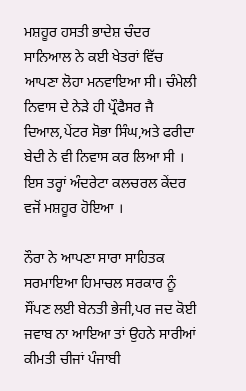ਮਸ਼ਹੂਰ ਹਸਤੀ ਭਾਦੇਸ਼ ਚੰਦਰ ਸਾਨਿਆਲ ਨੇ ਕਈ ਖੇਤਰਾਂ ਵਿੱਚ ਆਪਣਾ ਲੋਹਾ ਮਨਵਾਇਆ ਸੀ। ਚੰਮੇਲੀ ਨਿਵਾਸ ਦੇ ਨੇੜੇ ਹੀ ਪ੍ਰੌਫੈਸਰ ਜੈ ਦਿਆਲ,ਪੇਂਟਰ ਸੋਭਾ ਸਿੰਘ,ਅਤੇ ਫਰੀਦਾ ਬੇਦੀ ਨੇ ਵੀ ਨਿਵਾਸ ਕਰ ਲਿਆ ਸੀ । ਇਸ ਤਰ੍ਹਾਂ ਅੰਦਰੇਟਾ ਕਲਚਰਲ ਕੇਂਦਰ ਵਜੋਂ ਮਸ਼ਹੂਰ ਹੋਇਆ ।

ਨੌਰਾ ਨੇ ਆਪਣਾ ਸਾਰਾ ਸਾਹਿਤਕ ਸਰਮਾਇਆ ਹਿਮਾਚਲ ਸਰਕਾਰ ਨੂੰ ਸੌਂਪਣ ਲਈ ਬੇਨਤੀ ਭੇਜੀ,ਪਰ ਜਦ ਕੋਈ ਜਵਾਬ ਨਾ ਆਇਆ ਤਾਂ ਉਹਨੇ ਸਾਰੀਆਂ ਕੀਮਤੀ ਚੀਜਾਂ ਪੰਜਾਬੀ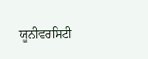ਯੂਨੀਵਰਸਿਟੀ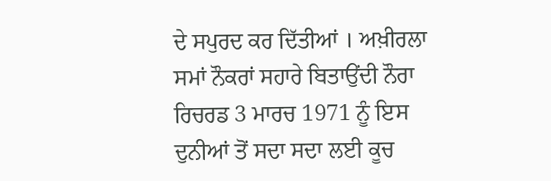ਦੇ ਸਪੁਰਦ ਕਰ ਦਿੱਤੀਆਂ । ਅਖ਼ੀਰਲਾ ਸਮਾਂ ਨੌਕਰਾਂ ਸਹਾਰੇ ਬਿਤਾਉਂਦੀ ਨੌਰਾ ਰਿਚਰਡ 3 ਮਾਰਚ 1971 ਨੂੰ ਇਸ ਦੁਨੀਆਂ ਤੋਂ ਸਦਾ ਸਦਾ ਲਈ ਕੂਚ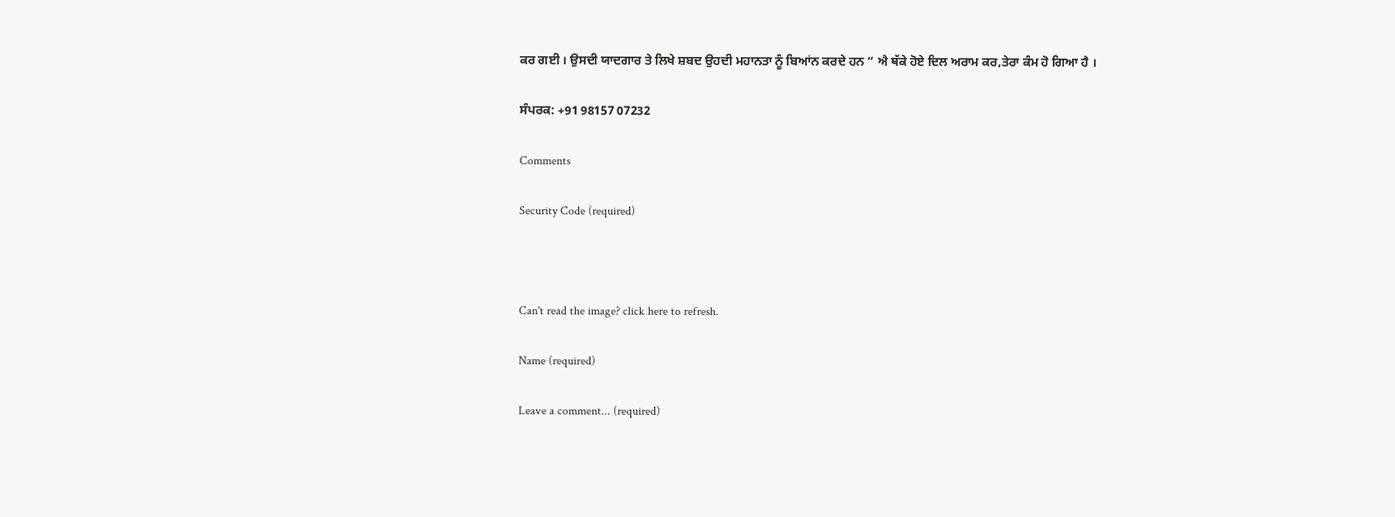ਕਰ ਗਈ । ਉਸਦੀ ਯਾਦਗਾਰ ਤੇ ਲਿਖੇ ਸ਼ਬਦ ਉਹਦੀ ਮਹਾਨਤਾ ਨੂੰ ਬਿਆਂਨ ਕਰਦੇ ਹਨ “ ਐ ਥੱਕੇ ਹੋਏ ਦਿਲ ਅਰਾਮ ਕਰ,ਤੇਰਾ ਕੰਮ ਹੋ ਗਿਆ ਹੈ ।

ਸੰਪਰਕ: +91 98157 07232

Comments

Security Code (required)



Can't read the image? click here to refresh.

Name (required)

Leave a comment... (required)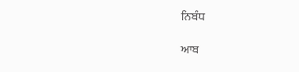ਨਿਬੰਧ

ਆਬ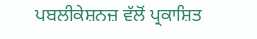ਪਬਲੀਕੇਸ਼ਨਜ਼ ਵੱਲੋਂ ਪ੍ਰਕਾਸ਼ਿਤ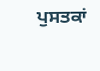ਪੁਸਤਕਾਂ